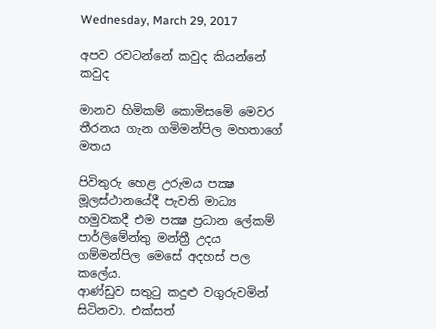Wednesday, March 29, 2017

අපව රවටන්නේ කවුද කියන්නේ කවුද

මානව හිමිකම් කොමිසමෙි මෙවර තීරනය ගැන ගමිමන්පිල මහතාගේ මතය

පිවිතුරු හෙළ උරුමය පක්‍ෂ මූලස්ථානයේදී පැවති මාධ්‍ය හමුවකදී එම පක්‍ෂ ප්‍රධාන ලේකම් පාර්ලිමේන්තු මන්ත්‍රී උදය ගම්මන්පිල මෙසේ අදහස් පල කලේය.
ආණ්ඩුව සතුටු කදුළු වගුරුවමින් සිටිනවා. එක්සත්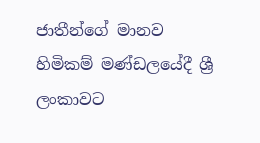ජාතීන්ගේ මානව හිමිකම් මණ්ඩලයේදී ශ්‍රී ලංකාවට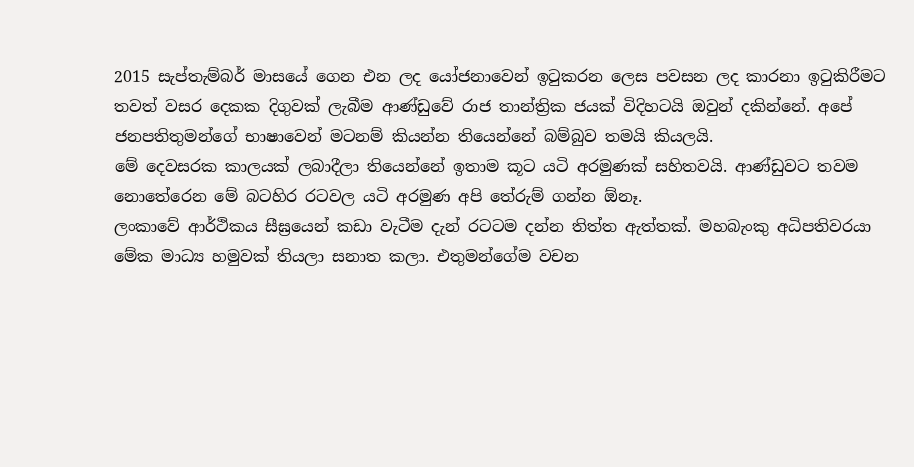2015 සැප්තැම්බර් මාසයේ ගෙන එන ලද යෝජනාවෙන් ඉටුකරන ලෙස පවසන ලද කාරනා ඉටුකිරීමට තවත් වසර දෙකක දිගුවක් ලැබීම ආණ්ඩුවේ රාජ තාන්ත්‍රික ජයක් විදිහටයි ඔවුන් දකින්නේ. අපේ ජනපතිතුමන්ගේ භාෂාවෙන් මටනම් කියන්න තියෙන්නේ බම්බුව තමයි කියලයි.
මේ දෙවසරක කාලයක් ලබාදීලා තියෙන්නේ ඉතාම කූට යටි අරමුණක් සහිතවයි. ආණ්ඩුවට තවම නොතේරෙන මේ බටහිර රටවල යටි අරමුණ අපි තේරුම් ගන්න ඕනෑ.
ලංකාවේ ආර්ථිකය සීඝ්‍රයෙන් කඩා වැටීම දැන් රටටම දන්න තිත්ත ඇත්තක්. මහබැංකු අධිපතිවරයා මේක මාධ්‍ය හමුවක් තියලා සනාත කලා. එතුමන්ගේම වචන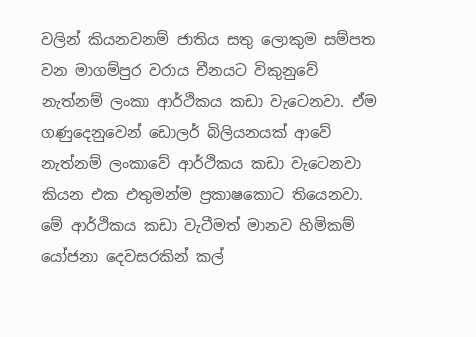වලින් කියනවනම් ජාතිය සතු ලොකුම සම්පත වන මාගම්පුර වරාය චීනයට විකුනුවේ නැත්නම් ලංකා ආර්ථිකය කඩා වැටෙනවා. ඒම ගණුදෙනුවෙන් ඩොලර් බිලියනයක් ආවේ නැත්නම් ලංකාවේ ආර්ථිකය කඩා වැටෙනවා කියන එක එතුමන්ම ප්‍රකාෂකොට තියෙනවා.
මේ ආර්ථිකය කඩා වැටීමත් මානව හිමිකම් යෝජනා දෙවසරකින් කල්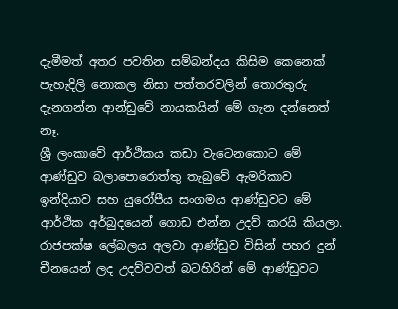දැමීමත් අතර පවතින සම්බන්දය කිසිම කෙනෙක් පැහැදිලි නොකල නිසා පත්තරවලින් තොරතුරු දැනගන්න ආන්ඩුවේ නායකයින් මේ ගැන දන්නෙත් නෑ.
ශ්‍රී ලංකාවේ ආර්ථිකය කඩා වැටෙනකොට මේ ආණ්ඩුව බලාපොරොත්තු තැබුවේ ඇමරිකාව ඉන්දියාව සහ යුරෝපීය සංගමය ආණ්ඩුවට මේ ආර්ථික අර්බුදයෙන් ගොඩ එන්න උදව් කරයි කියලා. රාජපක්ෂ ලේබලය අලවා ආණ්ඩුව විසින් පහර දුන් චීනයෙන් ලද උදව්වවත් බටහිරින් මේ ආණ්ඩුවට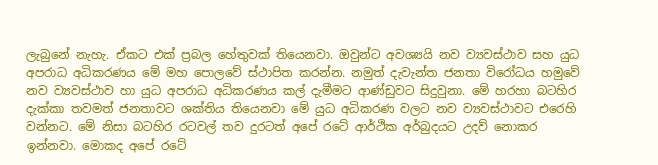ලැබුනේ නැහැ. ඒකට එක් ප්‍රබල හේතුවක් තියෙනවා. ඔවුන්ට අවශ්‍යයි නව ව්‍යවස්ථාව සහ යුධ අපරාධ අධිකරණය මේ මහ පොලවේ ස්ථාපිත කරන්න. නමුත් දැවැන්ත ජනතා විරෝධය හමුවේ නව ව්‍යවස්ථාව හා යුධ අපරාධ අධිකරණය කල් දැමීමට ආණ්ඩුවට සිදුවුනා. මේ හරහා බටහිර දැක්කා තවමත් ජනතාවට ශක්තිය තියෙනවා මේ යුධ අධිකරණ වලට නව ව්‍යවස්ථාවට එරෙහි වන්නට. මේ නිසා බටහිර රටවල් තව දුරටත් අපේ රටේ ආර්ථික අර්බුදයට උදව් නොකර ඉන්නවා. මොකද අපේ රටේ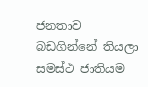ජනතාව බඩගින්නේ තියලා සමස්ථ ජාතියම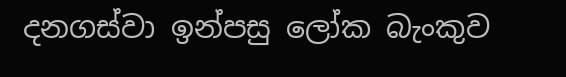දනගස්වා ඉන්පසු ලෝක බැංකුව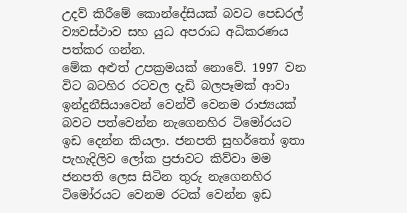උදව් කිරීමේ කොන්දේසියක් බවට පෙඩරල් ව්‍යවස්ථාව සහ යුධ අපරාධ අධිකරණය පත්කර ගන්න.
මේක අළුත් උපක්‍රමයක් නොවේ. 1997 වන විට බටහිර රටවල දැඩි බලපෑමක් ආවා ඉන්දුනීසියාවෙන් වෙන්වී වෙනම රාජ්‍යයක් බවට පත්වෙන්න නැගෙනහිර ටිමෝරයට ඉඩ දෙන්න කියලා. ජනපති සුහර්තෝ ඉතා පැහැදිලිව ලෝක ප්‍රජාවට කිව්වා මම ජනපති ලෙස සිටින තුරු නැගෙනහිර ටිමෝරයට වෙනම රටක් වෙන්න ඉඩ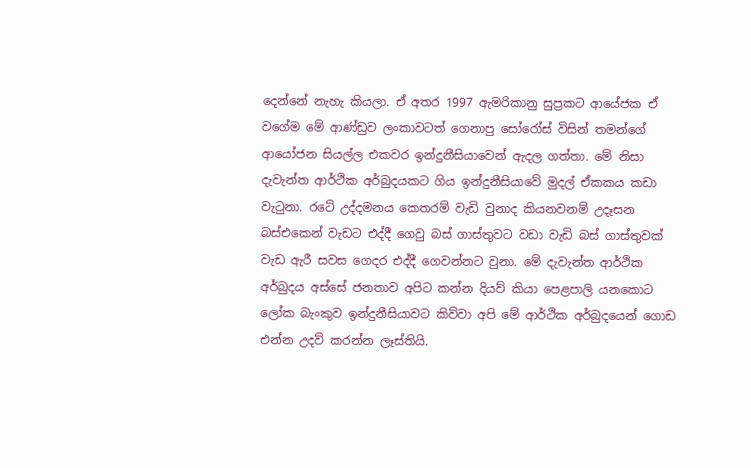දෙන්නේ නැහැ කියලා. ඒ අතර 1997 ඇමරිකානු සුප්‍රකට ආයේජක ඒ වගේම මේ ආණ්ඩුව ලංකාවටත් ගෙනාපු සෝරෝස් විසින් තමන්ගේ ආයෝජන සියල්ල එකවර ඉන්දුනීසියාවෙන් ඇදල ගත්තා. මේ නිසා දැවැන්ත ආර්ථික අර්බුදයකට ගිය ඉන්දුනීසියාවේ මුදල් ඒකකය කඩා වැටුනා. රටේ උද්දමනය කෙතරම් වැඩි වුනාද කියනවනම් උදෑසන බස්එකෙන් වැඩට එද්දී ගෙවු බස් ගාස්තුවට වඩා වැඩි බස් ගාස්තුවක් වැඩ ඇරී සවස ගෙදර එද්දී ගෙවන්නට වුනා. මේ දැවැන්ත ආර්ථික අර්බුදය අස්සේ ජනතාව අපිට කන්න දියව් කියා පෙළපාලි යනකොට ලෝක බැංකුව ඉන්දුනීසියාවට කිව්වා අපි මේ ආර්ථික අර්බුදයෙන් ගොඩ එන්න උදව් කරන්න ලෑස්තියි.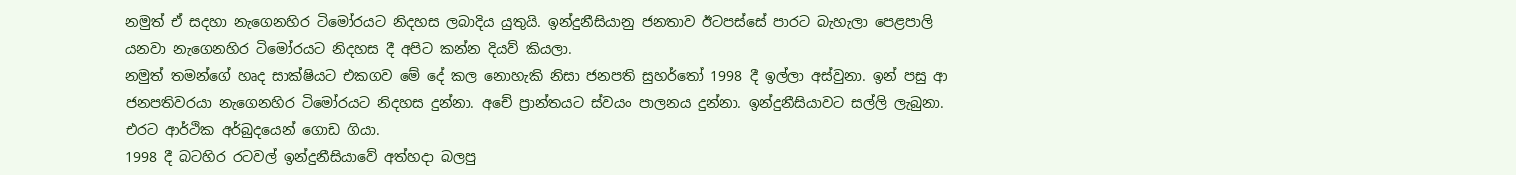නමුත් ඒ සදහා නැගෙනහිර ටිමෝරයට නිදහස ලබාදිය යුතුයි. ඉන්දුනීසියානු ජනතාව ඊටපස්සේ පාරට බැහැලා පෙළපාලි යනවා නැගෙනහිර ටිමෝරයට නිදහස දී අපිට කන්න දියව් කියලා.
නමුත් තමන්ගේ හෘද සාක්ෂියට එකගව මේ දේ කල නොහැකි නිසා ජනපති සුහර්තෝ 1998 දී ඉල්ලා අස්වුනා. ඉන් පසු ආ ජනපතිවරයා නැගෙනහිර ටිමෝරයට නිදහස දුන්නා. අචේ ප්‍රාන්තයට ස්වයං පාලනය දුන්නා. ඉන්දුනීසියාවට සල්ලි ලැබුනා. එරට ආර්ථික අර්බුදයෙන් ගොඩ ගියා.
1998 දී බටහිර රටවල් ඉන්දුනීසියාවේ අත්හදා බලපු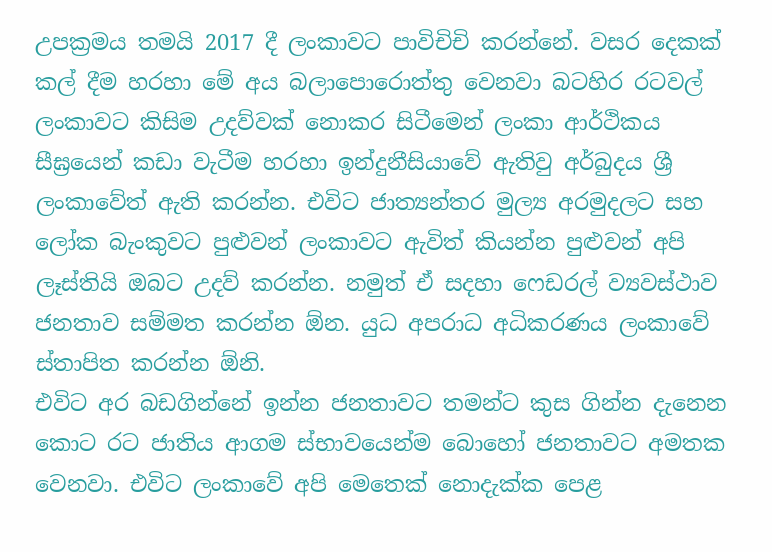උපක්‍රමය තමයි 2017 දී ලංකාවට පාවිචිචි කරන්නේ. වසර දෙකක් කල් දීම හරහා මේ අය බලාපොරොත්තු වෙනවා බටහිර රටවල් ලංකාවට කිසිම උදව්වක් නොකර සිටීමෙන් ලංකා ආර්ථිකය සීඝ්‍රයෙන් කඩා වැටීම හරහා ඉන්දුනීසියාවේ ඇතිවු අර්බුදය ශ්‍රී ලංකාවේත් ඇති කරන්න. එවිට ජාත්‍යන්තර මුල්‍ය අරමුදලට සහ ලෝක බැංකුවට පුළුවන් ලංකාවට ඇවිත් කියන්න පුළුවන් අපි ලෑස්තියි ඔබට උදව් කරන්න. නමුත් ඒ සදහා ෆෙඩරල් ව්‍යවස්ථාව ජනතාව සම්මත කරන්න ඕන. යුධ අපරාධ අධිකරණය ලංකාවේ ස්තාපිත කරන්න ඕනි.
එවිට අර බඩගින්නේ ඉන්න ජනතාවට තමන්ට කුස ගින්න දැනෙන කොට රට ජාතිය ආගම ස්භාවයෙන්ම බොහෝ ජනතාවට අමතක වෙනවා. එවිට ලංකාවේ අපි මෙතෙක් නොදැක්ක පෙළ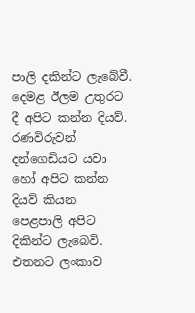පාලි දකින්ට ලැබේවී. දෙමළ ඊලම උතුරට දී අපිට කන්න දියව්. රණවිරුවන් දන්ගෙඩියට යවා හෝ අපිට කන්න දියව් කියන පෙළපාලි අපිට දිකින්ට ලැබෙවි. එතනට ලංකාව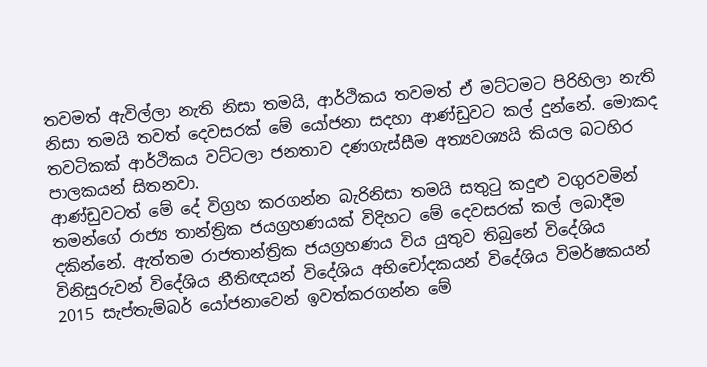තවමත් ඇවිල්ලා නැති නිසා තමයි, ආර්ථිකය තවමත් ඒ මට්ටමට පිරිහිලා නැති නිසා තමයි තවත් දෙවසරක් මේ යෝජනා සදහා ආණ්ඩුවට කල් දුන්නේ. මොකද තවටිකක් ආර්ථිකය වට්ටලා ජනතාව දණගැස්සීම අත්‍යවශ්‍යයි කියල බටහිර පාලකයන් සිතනවා.
ආණ්ඩුවටත් මේ දේ විග්‍රහ කරගන්න බැරිනිසා තමයි සතුටු කදුළු වගුරවමින් තමන්ගේ රාජ්‍ය තාන්ත්‍රික ජයග්‍රහණයක් විදිහට මේ දෙවසරක් කල් ලබාදීම දකින්නේ. ඇත්තම රාජතාන්ත්‍රික ජයග්‍රහණය විය යුතුව තිබුනේ විදේශිය විනිසුරුවන් විදේශිය නීතිඥයන් විදේශිය අභිචෝදකයන් විදේශිය විමර්ෂකයන් 2015 සැප්තැම්බර් යෝජනාවෙන් ඉවත්කරගන්න මේ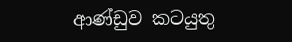ආණ්ඩුව කටයුතු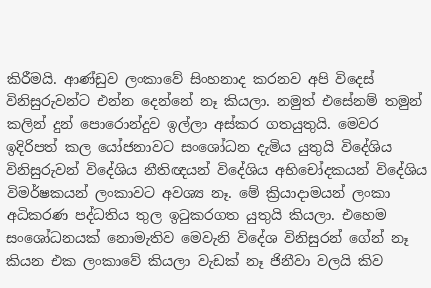කිරීමයි. ආණ්ඩුව ලංකාවේ සිංහනාද කරනව අපි විදෙස් විනිසුරුවන්ට එන්න දෙන්නේ නෑ කියලා. නමුත් එසේනම් තමුන් කලින් දුන් පොරොන්දුව ඉල්ලා අස්කර ගතයුතුයි. මෙවර ඉදිරිපත් කල යෝජනාවට සංශෝධන දැමිය යුතුයි විදේශිය විනිසුරුවන් විදේශිය නීතිඥයන් විදේශිය අභිචෝදකයන් විදේශිය විමර්ෂකයන් ලංකාවට අවශ්‍ය නෑ. මේ ක්‍රියාදාමයන් ලංකා අධිකරණ පද්ධතිය තුල ඉටුකරගත යුතුයි කියලා. එහෙම සංශෝධනයක් නොමැතිව මෙවැනි විදේශ විනිසුරන් ගේන් නෑ කියන එක ලංකාවේ කියලා වැඩක් නෑ ජිනීවා වලයි කිව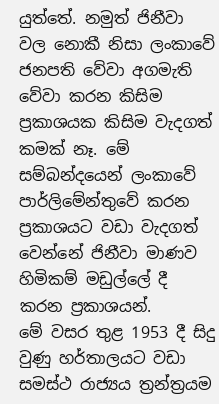යුත්තේ. නමුත් ජිනීවා වල නොකී නිසා ලංකාවේ ජනපති වේවා අගමැති වේවා කරන කිසිම ප්‍රකාශයක කිසිම වැදගත් කමක් නෑ. මේ සම්බන්දයෙන් ලංකාවේ පාර්ලිමේන්තුවේ කරන ප්‍රකාශයට වඩා වැදගත් වෙන්නේ ජිනීවා මාණව හිමිකම් මඩුල්ලේ දී කරන ප්‍රකාශයන්.
මේ වසර තුළ 1953 දී සිදු වුණු හර්තාලයට වඩා සමස්ථ රාජ්‍යය ත්‍රන්ත්‍රයම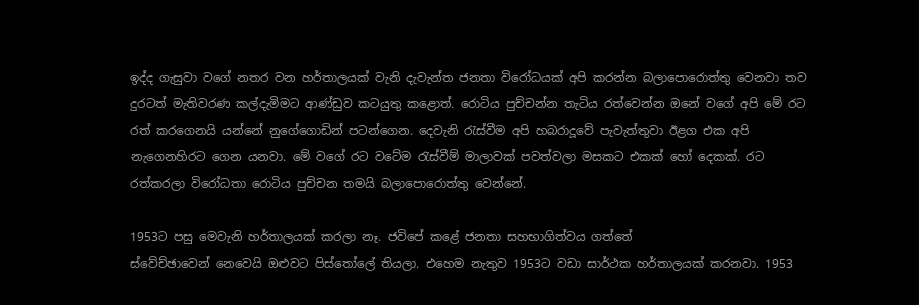ඉද්ද ගැසුවා වගේ නතර වන හර්තාලයක් වැනි දැවැන්ත ජනතා විරෝධයක් අපි කරන්න බලාපොරොත්තු වෙනවා තව දුරටත් මැතිවරණ කල්දැමිමට ආණ්ඩුව කටයුතු කළොත්. රොටිය පුච්චන්න තැටිය රත්වෙන්න ඔනේ වගේ අපි මේ රට රත් කරගෙනයි යන්නේ නුගේගොඩින් පටන්ගෙන. දෙවැනි රැස්වීම අපි හබරාදූවේ පැවැත්තුවා ඊළග එක අපි නැගෙනහිරට ගෙන යනවා. මේ වගේ රට වටේම රැස්වීම් මාලාවක් පවත්වලා මසකට එකක් හෝ දෙකක්. රට රත්කරලා විරෝධතා රොටිය පුච්චන තමයි බලාපොරොත්තු වෙන්නේ.

1953ට පසු මෙවැනි හර්තාලයක් කරලා නෑ. ජවිපේ කළේ ජනතා සහභාගිත්වය ගත්තේ
ස්වේච්ඡාවෙන් නෙවෙයි ඔළුවට පිස්තෝලේ තියලා. එහෙම නැතුව 1953ට වඩා සාර්ථක හර්තාලයක් කරනවා. 1953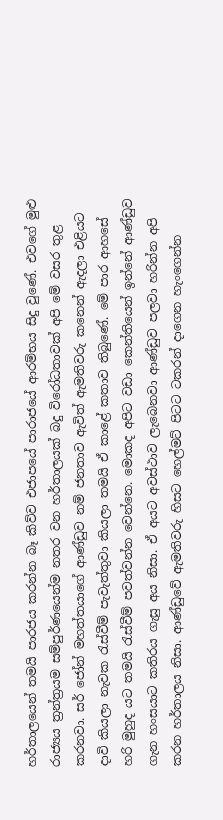හර්තාලයෙන් තමයි පාරජය කරන්න බෑ කිව්ව එජාපයේ පාරාජයේ ආරම්භය සිදු වුණේ. එවගේ මුළු රාජ්‍යය ත්‍රන්ත්‍රයම සම්පුර්ණයෙන්ම නතර වන හර්තාලයක් බදු විරෝධතාවක් අපි මේ වසර තුළ කරනවා. සර් ජෝන් මහත්තයාගේ ආණ්ඩුව නම් ජනතාව ඇවිත් ඇමතිවරු කනෙන් ඇදලා එළියට දාවි කියලා නැවක රැස්වීම් පැවැත්තුවා කියලා තමයි ඒ කාළේ කතාව තිබුණේ. මේ පාර ආහසේ හරි මුහුද යට තමයි රැස්වීම් පවත්වන්න වෙන්නෙ. මොකද අපිට වඩා කෙන්තියෙන් ඉන්නේ ආණ්ඩුව ගැන හංසයාට කතිරය ගැසු අය නිසා. ඒ අයට අවස්ථාව ලැබෙනවා ආණ්ඩුව පලවා හරින්න අපි කරන හර්තාලය නිසා. ආණ්ඩුවේ ඇමතිවරු හිසට හෙල්මට් පිටට ටකරන් දාගෙන හැංගෙන්න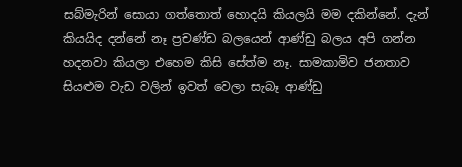සබ්මැරින් සොයා ගත්තොත් හොදයි කියලයි මම දකින්නේ. දැන් කියයිද දන්නේ නෑ ප්‍රචණ්ඩ බලයෙන් ආණ්ඩු බලය අපි ගන්න හදනවා කියලා එහෙම කිසි සේත්ම නෑ. සාමකාමිව ජනතාව සියළුම වැඩ වලින් ඉවත් වෙලා සැබෑ ආණ්ඩු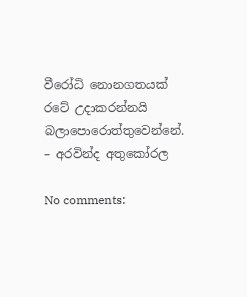වීරෝධි නොනගතයක් රටේ උදාකරන්නයි බලාපොරොත්තුවෙන්නේ.
– අරවින්ද අතුකෝරල

No comments: